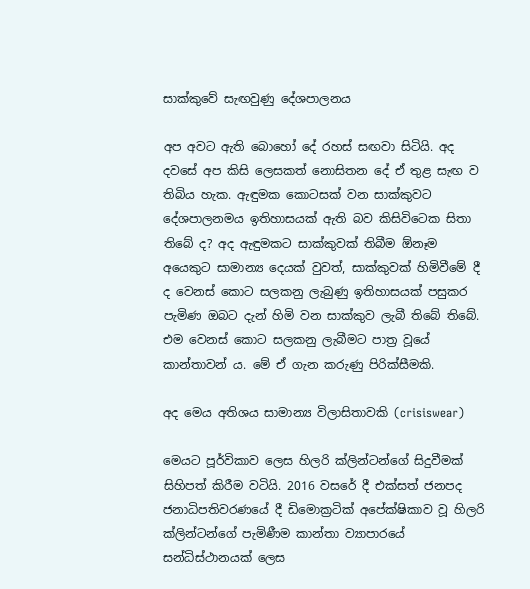සාක්කුවේ සැඟවුණු දේශපාලනය

අප අවට ඇති බොහෝ දේ රහස් සඟවා සිටියි. අද දවසේ අප කිසි ලෙසකත් නොසිතන දේ ඒ තුළ සැඟ ව තිබිය හැක. ඇඳුමක කොටසක් වන සාක්කුවට දේශපාලනමය ඉතිහාසයක් ඇති බව කිසිවිටෙක සිතා තිබේ ද? අද ඇඳුමකට සාක්කුවක් තිබීම ඕනෑම අයෙකුට සාමාන්‍ය දෙයක් වුවත්, සාක්කුවක් හිමිවීමේ දී ද වෙනස් කොට සලකනු ලැබුණු ඉතිහාසයක් පසුකර පැමිණ ඔබට දැන් හිමි වන සාක්කුව ලැබී තිබේ තිබේ. එම වෙනස් කොට සලකනු ලැබීමට පාත්‍ර වූයේ කාන්තාවන් ය. මේ ඒ ගැන කරුණු පිරික්සීමකි.

අද මෙය අතිශය සාමාන්‍ය විලාසිතාවකි (crisiswear)

මෙයට පූර්විකාව ලෙස හිලරි ක්ලින්ටන්ගේ සිදුවීමක් සිහිපත් කිරීම වටියි. 2016 වසරේ දී එක්සත් ජනපද ජනාධිපතිවරණයේ දී ඩිමොක්‍රටික් අපේක්ෂිකාව වූ හිලරි ක්ලින්ටන්ගේ පැමිණීම කාන්තා ව්‍යාපාරයේ සන්ධිස්ථානයක් ලෙස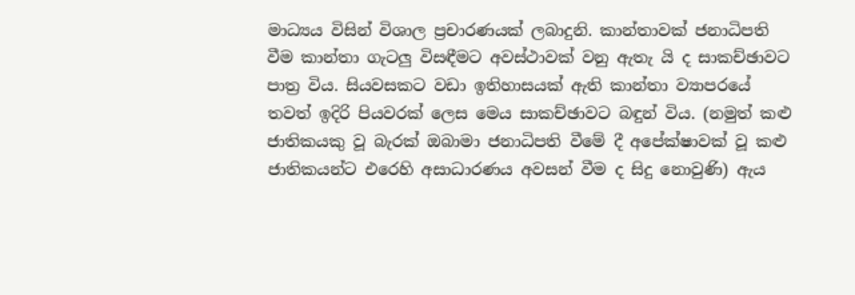මාධ්‍යය විසින් විශාල ප්‍රචාරණයක් ලබාදුනි. කාන්තාවක් ජනාධිපති වීම කාන්තා ගැටලු විසඳීමට අවස්ථාවක් වනු ඇතැ යි ද සාකච්ඡාවට පාත්‍ර විය. සියවසකට වඩා ඉතිහාසයක් ඇති කාන්තා ව්‍යාපරයේ තවත් ඉදිරි පියවරක් ලෙස මෙය සාකච්ඡාවට බඳුන් විය. (නමුත් කළු ජාතිකයකු වූ බැරක් ඔබාමා ජනාධිපති වීමේ දී අපේක්ෂාවක් වූ කළු ජාතිකයන්ට එරෙහි අසාධාරණය අවසන් වීම ද සිදු නොවුණි) ඇය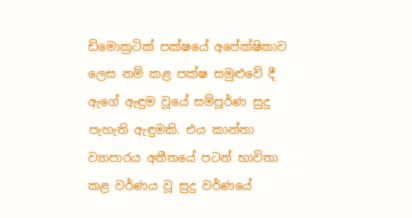ඩිමොක්‍රටික් පක්ෂයේ අපේක්ෂිකාව ලෙස නම් කළ පක්ෂ සමුළුවේ දී ඇගේ ඇඳුම වූයේ සම්පූර්ණ සුදු පැහැති ඇඳුමකි. එය කාන්තා ව්‍යාපාරය අතීතයේ පටන් භාවිතා කළ වර්ණය වූ සුදු වර්ණයේ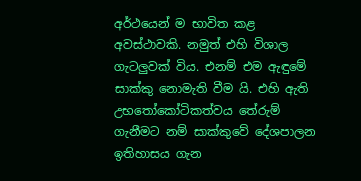අර්ථයෙන් ම භාවිත කළ අවස්ථාවකි. නමුත් එහි විශාල ගැටලුවක් විය. එනම් එම ඇඳුමේ සාක්කු නොමැති වීම යි. එහි ඇති උභතෝකෝටිකත්වය තේරුම් ගැනීමට නම් සාක්කුවේ දේශපාලන ඉතිහාසය ගැන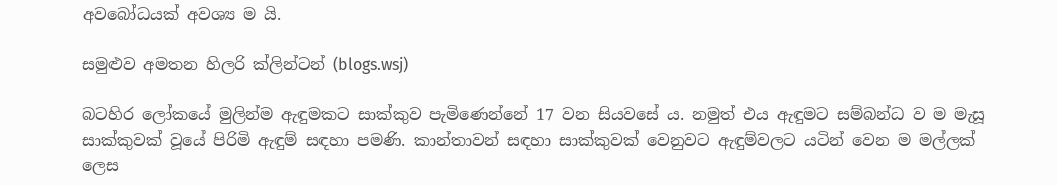අවබෝධයක් අවශ්‍ය ම යි.

සමුළුව අමතන හිලරි ක්ලින්ටන් (blogs.wsj)

බටහිර ලෝකයේ මුලින්ම ඇඳුමකට සාක්කුව පැමිණෙන්නේ 17 වන සියවසේ ය. නමුත් එය ඇඳුමට සම්බන්ධ ව ම මැසූ සාක්කුවක් වූයේ පිරිමි ඇඳුම් සඳහා පමණි. කාන්තාවන් සඳහා සාක්කුවක් වෙනුවට ඇඳුම්වලට යටින් වෙන ම මල්ලක් ලෙස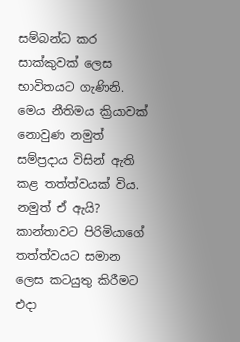සම්බන්ධ කර සාක්කුවක් ලෙස භාවිතයට ගැණිනි. මෙය නීතිමය ක්‍රියාවක් නොවුණ නමුත් සම්ප්‍රදාය විසින් ඇති කළ තත්ත්වයක් විය. නමුත් ඒ ඇයි? කාන්තාවට පිරිමියාගේ තත්ත්වයට සමාන ලෙස කටයුතු කිරීමට එදා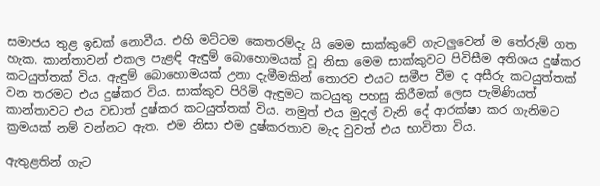සමාජය තුළ ඉඩක් නොවීය. එහි මට්ටම කෙතරම්දැ යි මෙම සාක්කුවේ ගැටලුවෙන් ම තේරුම් ගත හැක. කාන්තාවන් එකල පැළඳි ඇඳුම් බොහොමයක් වූ නිසා මෙම සාක්කුවට පිවිසීම අතිශය දුෂ්කර කටයුත්තක් විය. ඇඳුම් බොහොමයක් උනා දැමීමකින් තොරව එයට සමීප වීම ද අසීරු කටයුත්තක් වන තරමට එය දුෂ්කර විය. සාක්කුව පිරිමි ඇඳුමට කටයුතු පහසු කිරීමක් ලෙස පැමිණියත් කාන්තාවට එය වඩාත් දුෂ්කර කටයුත්තක් විය. නමුත් එය මුදල් වැනි දේ ආරක්ෂා කර ගැනිමට ක්‍රමයක් නම් වන්නට ඇත. එම නිසා එම දුෂ්කරතාව මැද වුවත් එය භාවිතා විය.

ඇතුළතින් ගැට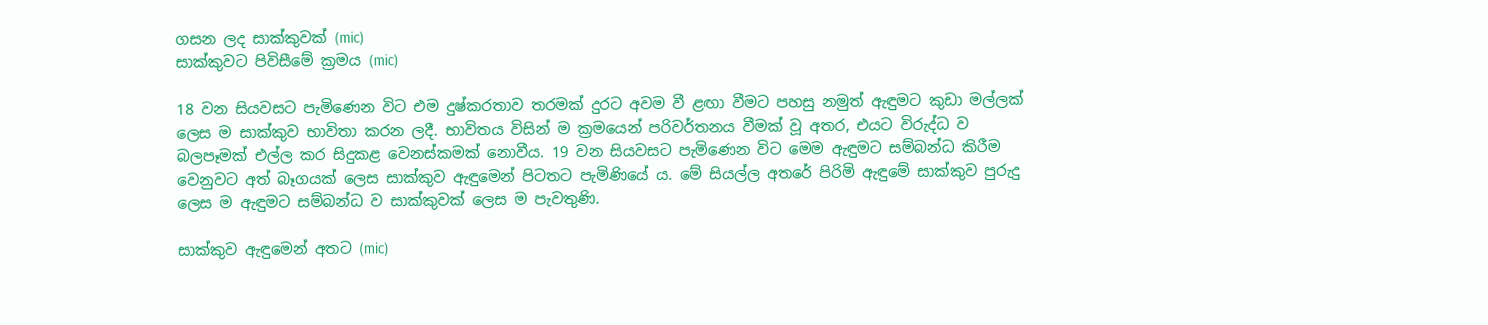ගසන ලද සාක්කුවක් (mic)
සාක්කුවට පිවිසීමේ ක්‍රමය (mic)

18 වන සියවසට පැමිණෙන විට එම දුෂ්කරතාව තරමක් දුරට අවම වී ළඟා වීමට පහසු නමුත් ඇඳුමට කුඩා මල්ලක් ලෙස ම සාක්කුව භාවිතා කරන ලදී. භාවිතය විසින් ම ක්‍රමයෙන් පරිවර්තනය වීමක් වූ අතර, එයට විරුද්ධ ව බලපෑමක් එල්ල කර සිදුකළ වෙනස්කමක් නොවීය. 19 වන සියවසට පැමිණෙන විට මෙම ඇඳුමට සම්බන්ධ කිරීම වෙනුවට අත් බෑගයක් ලෙස සාක්කුව ඇඳුමෙන් පිටතට පැමිණියේ ය. මේ සියල්ල අතරේ පිරිමි ඇඳුමේ සාක්කුව පුරුදු ලෙස ම ඇඳුමට සම්බන්ධ ව සාක්කුවක් ලෙස ම පැවතුණි.

සාක්කුව ඇඳුමෙන් අතට (mic)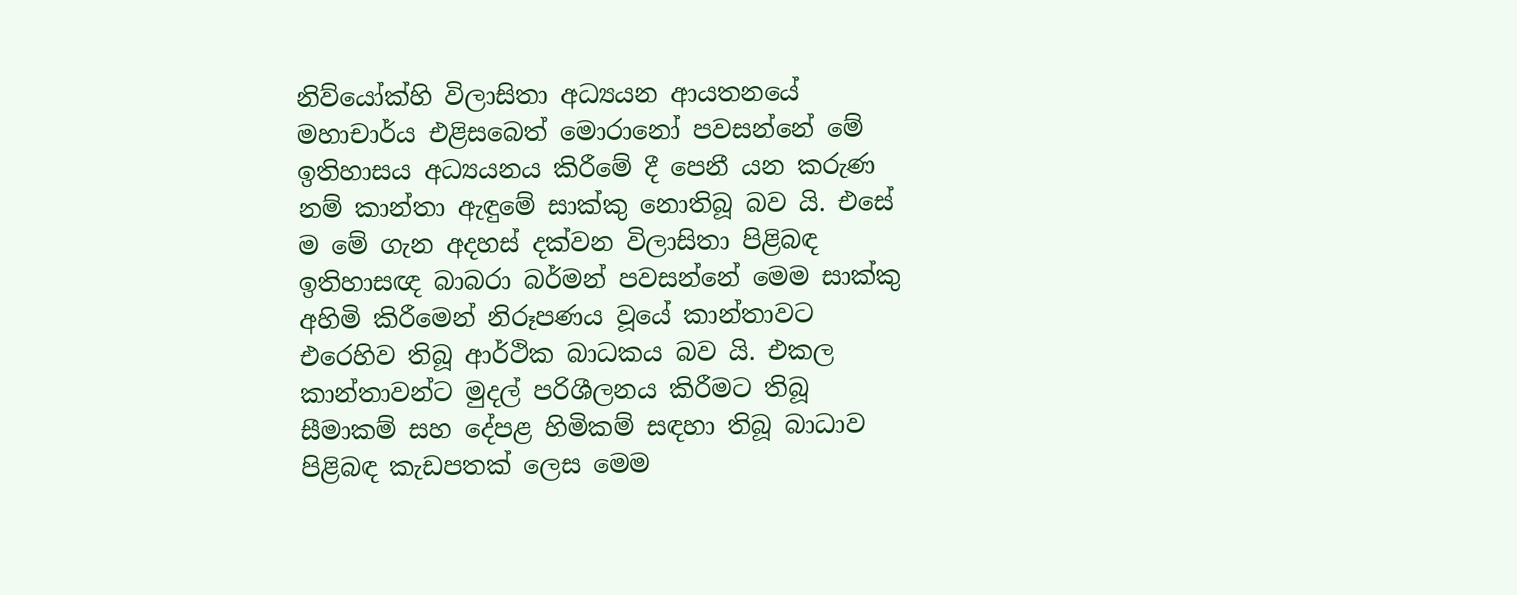නිව්යෝක්හි විලාසිතා අධ්‍යයන ආයතනයේ මහාචාර්ය එළිසබෙත් මොරානෝ පවසන්නේ මේ ඉතිහාසය අධ්‍යයනය කිරීමේ දී පෙනී යන කරුණ නම් කාන්තා ඇඳුමේ සාක්කු නොතිබූ බව යි. එසේ ම මේ ගැන අදහස් දක්වන විලාසිතා පිළිබඳ ඉතිහාසඥ බාබරා බර්මන් පවසන්නේ මෙම සාක්කු අහිමි කිරීමෙන් නිරූපණය වූයේ කාන්තාවට එරෙහිව තිබූ ආර්ථික බාධකය බව යි. එකල කාන්තාවන්ට මුදල් පරිශීලනය කිරීමට තිබූ සීමාකම් සහ දේපළ හිමිකම් සඳහා තිබූ බාධාව පිළිබඳ කැඩපතක් ලෙස මෙම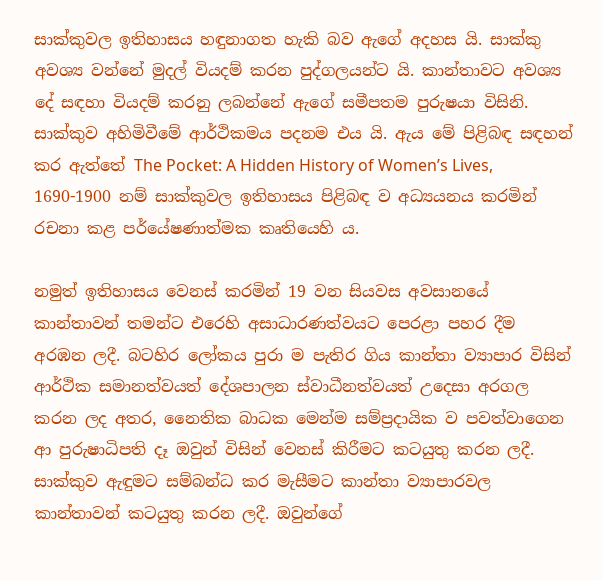සාක්කුවල ඉතිහාසය හඳුනාගත හැකි බව ඇගේ අදහස යි. සාක්කු අවශ්‍ය වන්නේ මුදල් වියදම් කරන පුද්ගලයන්ට යි. කාන්තාවට අවශ්‍ය දේ සඳහා වියදම් කරනු ලබන්නේ ඇගේ සමීපතම පුරුෂයා විසිනි. සාක්කුව අහිමිවීමේ ආර්ථිකමය පදනම එය යි. ඇය මේ පිළිබඳ සඳහන් කර ඇත්තේ The Pocket: A Hidden History of Women’s Lives, 1690-1900 නම් සාක්කුවල ඉතිහාසය පිළිබඳ ව අධ්‍යයනය කරමින් රචනා කළ පර්යේෂණාත්මක කෘතියෙහි ය.

නමුත් ඉතිහාසය වෙනස් කරමින් 19 වන සියවස අවසානයේ කාන්තාවන් තමන්ට එරෙහි අසාධාරණත්වයට පෙරළා පහර දීම අරඹන ලදී. බටහිර ලෝකය පුරා ම පැතිර ගිය කාන්තා ව්‍යාපාර විසින් ආර්ථික සමානත්වයත් දේශපාලන ස්වාධීනත්වයත් උදෙසා අරගල කරන ලද අතර, නෛතික බාධක මෙන්ම සම්ප්‍රදායික ව පවත්වාගෙන ආ පුරුෂාධිපති දෑ ඔවුන් විසින් වෙනස් කිරීමට කටයුතු කරන ලදී. සාක්කුව ඇඳුමට සම්බන්ධ කර මැසීමට කාන්තා ව්‍යාපාරවල කාන්තාවන් කටයුතු කරන ලදී. ඔවුන්ගේ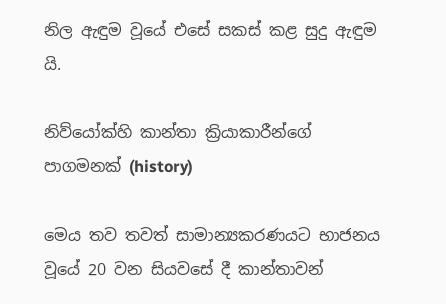නිල ඇඳුම වූයේ එසේ සකස් කළ සුදු ඇඳුම යි.

නිව්යෝක්හි කාන්තා ක්‍රියාකාරීන්ගේ පාගමනක් (history)

මෙය තව තවත් සාමාන්‍යකරණයට භාජනය වූයේ 20 වන සියවසේ දී කාන්තාවන්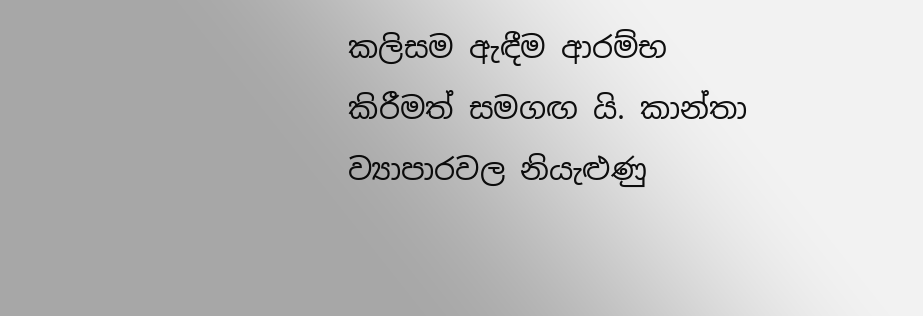කලිසම ඇඳීම ආරම්භ කිරීමත් සමගඟ යි. කාන්තා ව්‍යාපාරවල නියැළුණු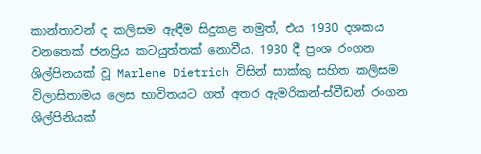කාන්තාවන් ද කලිසම ඇඳීම සිදුකළ නමුත්, එය 1930 දශකය වනතෙක් ජනප්‍රිය කටයුත්තක් නොවීය. 1930 දී ප්‍රංශ රංගන ශිල්පිනයක් වූ Marlene Dietrich විසින් සාක්කු සහිත කලිසම විලාසිතාමය ලෙස භාවිතයට ගත් අතර ඇමරිකන්-ස්වීඩන් රංගන ශිල්පිනියක්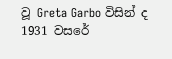වූ Greta Garbo විසින් ද 1931 වසරේ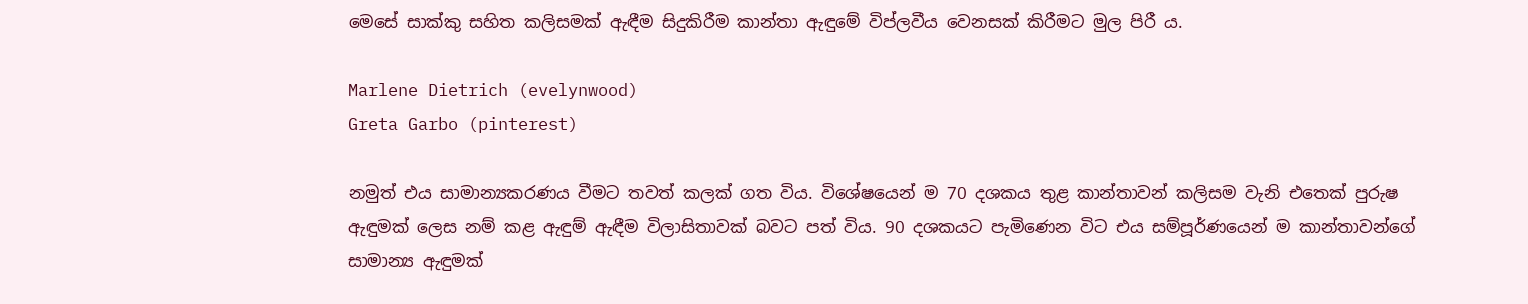මෙසේ සාක්කු සහිත කලිසමක් ඇඳීම සිදුකිරීම කාන්තා ඇඳුමේ විප්ලවීය වෙනසක් කිරීමට මුල පිරී ය.

Marlene Dietrich (evelynwood)
Greta Garbo (pinterest)

නමුත් එය සාමාන්‍යකරණය වීමට තවත් කලක් ගත විය. විශේෂයෙන් ම 70 දශකය තුළ කාන්තාවන් කලිසම වැනි එතෙක් පුරුෂ ඇඳුමක් ලෙස නම් කළ ඇඳුම් ඇඳීම විලාසිතාවක් බවට පත් විය. 90 දශකයට පැමිණෙන විට එය සම්පූර්ණයෙන් ම කාන්තාවන්ගේ සාමාන්‍ය ඇඳුමක්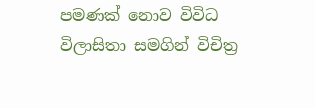පමණක් නොව විවිධ විලාසිතා සමගින් විචිත්‍ර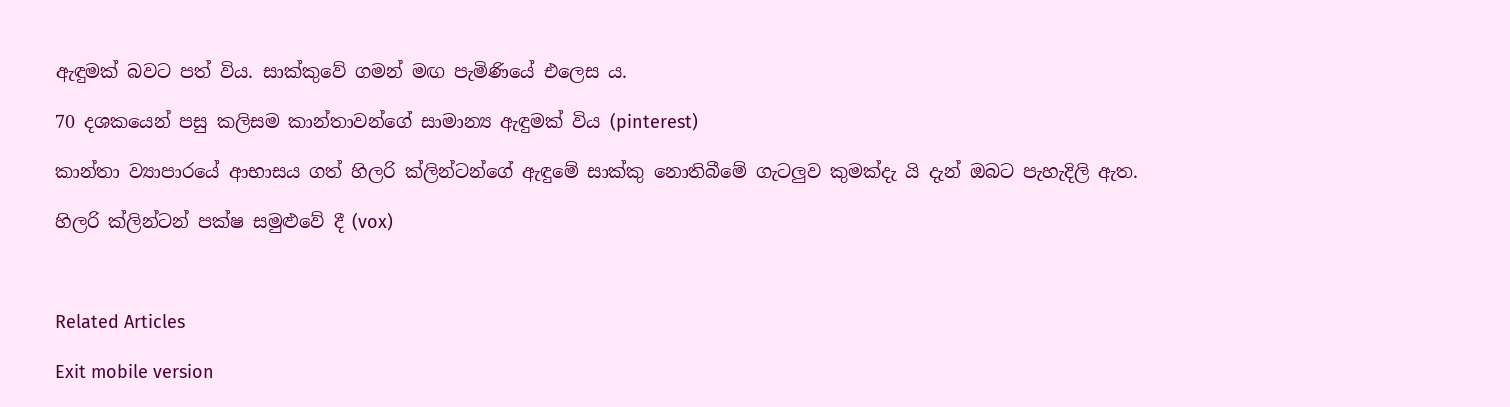ඇඳුමක් බවට පත් විය. සාක්කුවේ ගමන් මඟ පැමිණියේ එලෙස ය.

70 දශකයෙන් පසු කලිසම කාන්තාවන්ගේ සාමාන්‍ය ඇඳුමක් විය (pinterest)

කාන්තා ව්‍යාපාරයේ ආභාසය ගත් හිලරි ක්ලින්ටන්ගේ ඇඳුමේ සාක්කු නොතිබීමේ ගැටලුව කුමක්දැ යි දැන් ඔබට පැහැදිලි ඇත.

හිලරි ක්ලින්ටන් පක්ෂ සමුළුවේ දී (vox)



Related Articles

Exit mobile version